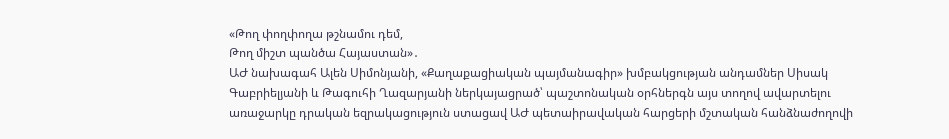«Թող փողփողա թշնամու դեմ,
Թող միշտ պանծա Հայաստան»․
ԱԺ նախագահ Ալեն Սիմոնյանի, «Քաղաքացիական պայմանագիր» խմբակցության անդամներ Սիսակ Գաբրիելյանի և Թագուհի Ղազարյանի ներկայացրած՝ պաշտոնական օրհներգն այս տողով ավարտելու առաջարկը դրական եզրակացություն ստացավ ԱԺ պետաիրավական հարցերի մշտական հանձնաժողովի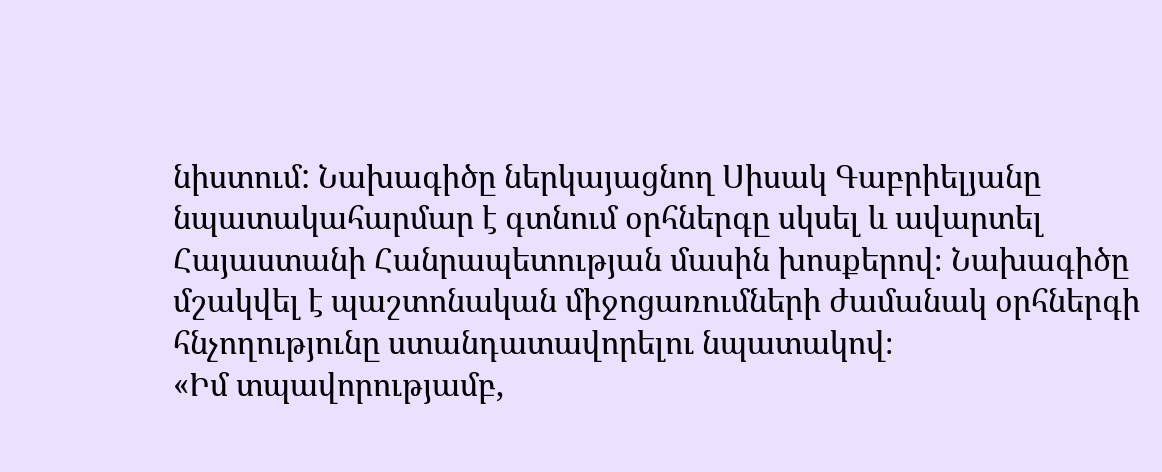նիստում: Նախագիծը ներկայացնող Սիսակ Գաբրիելյանը նպատակահարմար է գտնում օրհներգը սկսել և ավարտել Հայաստանի Հանրապետության մասին խոսքերով։ Նախագիծը մշակվել է պաշտոնական միջոցառումների ժամանակ օրհներգի հնչողությունը ստանդատավորելու նպատակով։
«Իմ տպավորությամբ,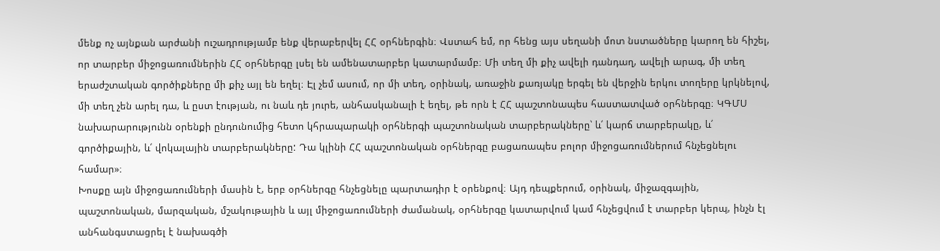մենք ոչ այնքան արժանի ուշադրությամբ ենք վերաբերվել ՀՀ օրհներգին։ Վստահ եմ, որ հենց այս սեղանի մոտ նստածները կարող են հիշել, որ տարբեր միջոցառումներին ՀՀ օրհներգը լսել են ամենատարբեր կատարմամբ։ Մի տեղ մի քիչ ավելի դանդաղ, ավելի արագ, մի տեղ երաժշտական գործիքները մի քիչ այլ են եղել։ Էլ չեմ ասում, որ մի տեղ, օրինակ, առաջին քառյակը երգել են վերջին երկու տողերը կրկնելով, մի տեղ չեն արել դա, և ըստ էության, ու նաև դե յուրե, անհասկանալի է եղել, թե որն է ՀՀ պաշտոնապես հաստատված օրհներգը։ ԿԳՄՍ նախարարությունն օրենքի ընդունումից հետո կհրապարակի օրհներգի պաշտոնական տարբերակները՝ և՛ կարճ տարբերակը, և՛ գործիքային, և՛ վոկալային տարբերակները: Դա կլինի ՀՀ պաշտոնական օրհներգը բացառապես բոլոր միջոցառումներում հնչեցնելու համար»։
Խոսքը այն միջոցառումների մասին է, երբ օրհներգը հնչեցնելը պարտադիր է օրենքով։ Այդ դեպքերում, օրինակ, միջազգային, պաշտոնական, մարզական, մշակութային և այլ միջոցառումների ժամանակ, օրհներգը կատարվում կամ հնչեցվում է տարբեր կերպ, ինչն էլ անհանգստացրել է նախագծի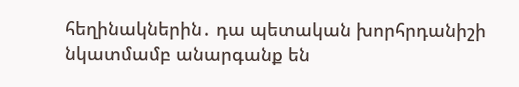հեղինակներին․ դա պետական խորհրդանիշի նկատմամբ անարգանք են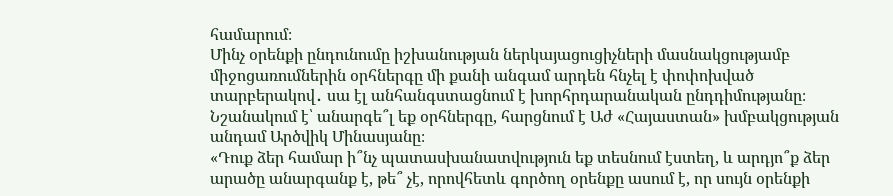համարում։
Մինչ օրենքի ընդունումը իշխանության ներկայացուցիչների մասնակցությամբ միջոցառումներին օրհներգը մի քանի անգամ արդեն հնչել է փոփոխված տարբերակով․ սա էլ անհանգստացնում է խորհրդարանական ընդդիմությանը։ Նշանակում է՝ անարգե՞լ եք օրհներգը, հարցնում է Աժ «Հայաստան» խմբակցության անդամ Արծվիկ Մինասյանը։
«Դուք ձեր համար ի՞նչ պատասխանատվություն եք տեսնում էստեղ, և արդյո՞ք ձեր արածը անարգանք է, թե՞ չէ, որովհետև գործող օրենքը ասում է, որ սույն օրենքի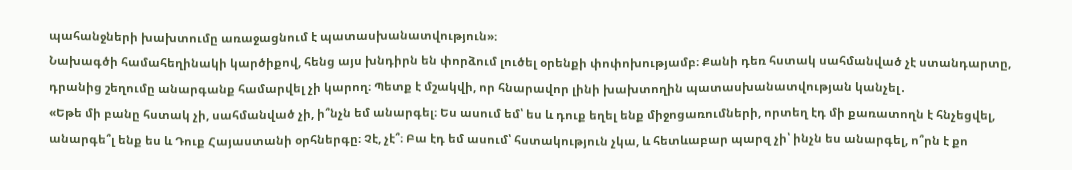պահանջների խախտումը առաջացնում է պատասխանատվություն»։
Նախագծի համահեղինակի կարծիքով, հենց այս խնդիրն են փորձում լուծել օրենքի փոփոխությամբ։ Քանի դեռ հստակ սահմանված չէ ստանդարտը, դրանից շեղումը անարգանք համարվել չի կարող։ Պետք է մշակվի, որ հնարավոր լինի խախտողին պատասխանատվության կանչել․
«Եթե մի բանը հստակ չի, սահմանված չի, ի՞նչն եմ անարգել։ Ես ասում եմ՝ ես և դուք եղել ենք միջոցառումների, որտեղ էդ մի քառատողն է հնչեցվել, անարգե՞լ ենք ես և Դուք Հայաստանի օրհներգը։ Չէ, չէ՞։ Բա էդ եմ ասում՝ հստակություն չկա, և հետևաբար պարզ չի՝ ինչն ես անարգել, ո՞րն է քո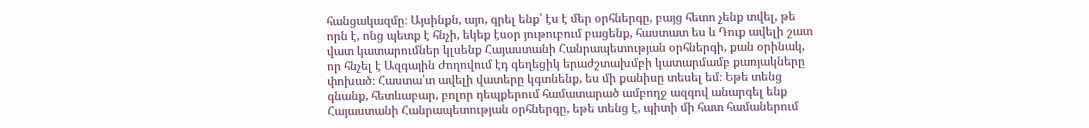հանցակազմը։ Այսինքն, այո, գրել ենք՝ էս է մեր օրհներգը, բայց հետո չենք տվել, թե որն է, ոնց պետք է հնչի, եկեք էսօր յութուբում բացենք, հաստատ ես և Դուք ավելի շատ վատ կատարումներ կլսենք Հայաստանի Հանրապետության օրհներգի, քան օրինակ, որ հնչել է Ազգային Ժողովում էդ գեղեցիկ երաժշտախմբի կատարմամբ քառյակները փոխած։ Հաստա՛տ ավելի վատերը կգտնենք, ես մի քանիսը տեսել եմ։ Եթե տենց գնանք, հետևաբար, բոլոր դեպքերում համատարած ամբողջ ազգով անարգել ենք Հայաստանի Հանրապետության օրհներգը, եթե տենց է, պիտի մի հատ համաներում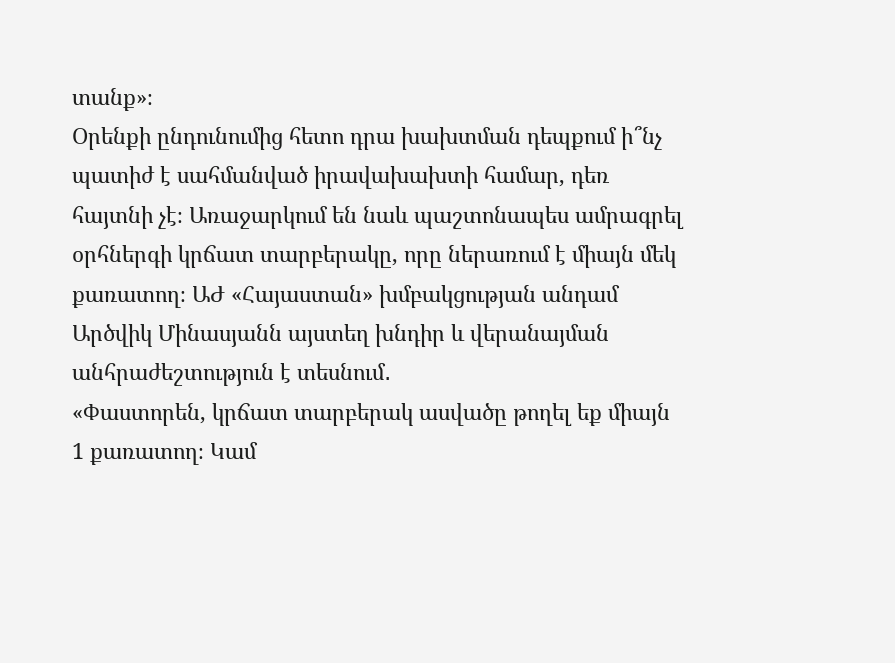տանք»։
Օրենքի ընդունումից հետո դրա խախտման դեպքում ի՞նչ պատիժ է սահմանված իրավախախտի համար, դեռ հայտնի չէ։ Առաջարկում են նաև պաշտոնապես ամրագրել օրհներգի կրճատ տարբերակը, որը ներառում է միայն մեկ քառատող։ ԱԺ «Հայաստան» խմբակցության անդամ Արծվիկ Մինասյանն այստեղ խնդիր և վերանայման անհրաժեշտություն է տեսնում․
«Փաստորեն, կրճատ տարբերակ ասվածը թողել եք միայն 1 քառատող։ Կամ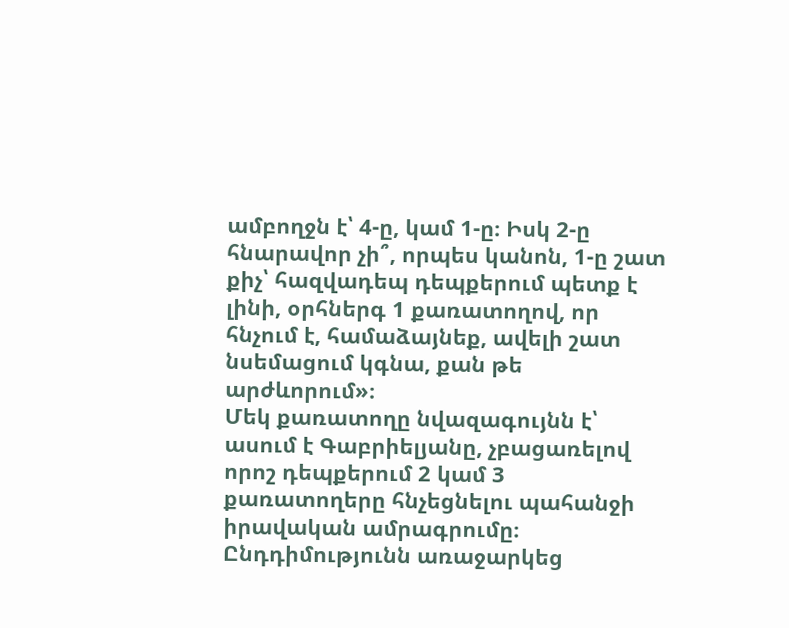ամբողջն է՝ 4-ը, կամ 1-ը։ Իսկ 2-ը հնարավոր չի՞, որպես կանոն, 1-ը շատ քիչ՝ հազվադեպ դեպքերում պետք է լինի, օրհներգ 1 քառատողով, որ հնչում է, համաձայնեք, ավելի շատ նսեմացում կգնա, քան թե արժևորում»։
Մեկ քառատողը նվազագույնն է՝ ասում է Գաբրիելյանը, չբացառելով որոշ դեպքերում 2 կամ 3 քառատողերը հնչեցնելու պահանջի իրավական ամրագրումը։
Ընդդիմությունն առաջարկեց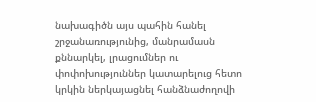նախագիծն այս պահին հանել շրջանառությունից, մանրամասն քննարկել, լրացումներ ու փոփոխություններ կատարելուց հետո կրկին ներկայացնել հանձնաժողովի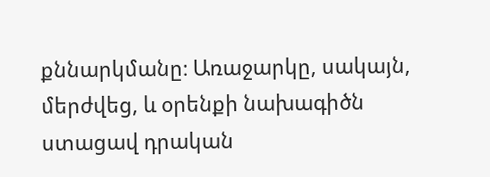քննարկմանը։ Առաջարկը, սակայն, մերժվեց, և օրենքի նախագիծն ստացավ դրական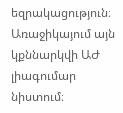եզրակացություն։ Առաջիկայում այն կքննարկվի ԱԺ լիագումար նիստում։